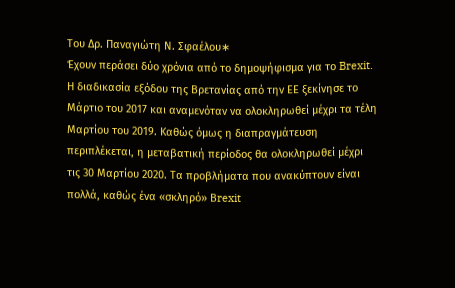Του Δρ. Παναγιώτη Ν. Σφαέλου∗
Έχουν περάσει δύο χρόνια από το δημοψήφισμα για το Brexit. Η διαδικασία εξόδου της Βρετανίας από την ΕΕ ξεκίνησε το Μάρτιο του 2017 και αναμενόταν να ολοκληρωθεί μέχρι τα τέλη Μαρτίου του 2019. Καθώς όμως η διαπραγμάτευση περιπλέκεται, η μεταβατική περίοδος θα ολοκληρωθεί μέχρι τις 30 Μαρτίου 2020. Τα προβλήματα που ανακύπτουν είναι πολλά, καθώς ένα «σκληρό» Βrexit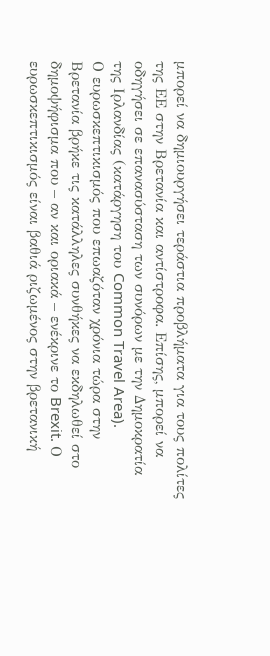μπορεί να δημιουργήσει τεράστια προβλήματα για τους πολίτες της ΕΕ στην Βρετανία και αντίστροφα. Επίσης, μπορεί να οδηγήσει σε επανασύσταση των συνόρων με την Δημοκρατία της Ιρλανδίας (κατάργηση του Common Travel Area).
Ο ευρωσκεπτικισμός που επωαζόταν χρόνια τώρα στην Βρετανία βρήκε τις κατάλληλες συνθήκες να εκδηλωθεί στο δημοψήφισμα που – αν και οριακά – ενέκρινε το Brexit. Ο ευρωσκεπτικισμός είναι βαθιά ριζωμένος στην βρετανική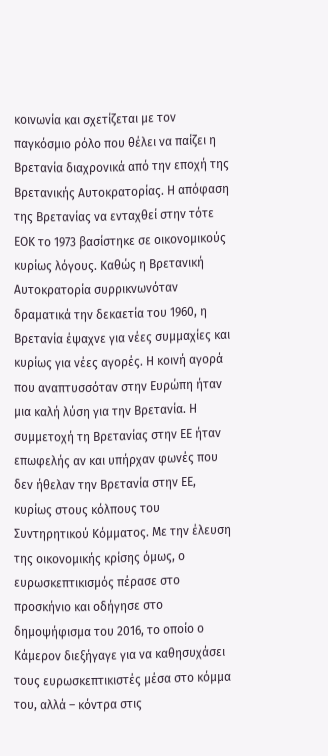κοινωνία και σχετίζεται με τον παγκόσμιο ρόλο που θέλει να παίζει η Βρετανία διαχρονικά από την εποχή της Βρετανικής Αυτοκρατορίας. Η απόφαση της Βρετανίας να ενταχθεί στην τότε ΕΟΚ το 1973 βασίστηκε σε οικονομικούς κυρίως λόγους. Καθώς η Βρετανική Αυτοκρατορία συρρικνωνόταν δραματικά την δεκαετία του 1960, η Βρετανία έψαχνε για νέες συμμαχίες και κυρίως για νέες αγορές. Η κοινή αγορά που αναπτυσσόταν στην Ευρώπη ήταν μια καλή λύση για την Βρετανία. Η συμμετοχή τη Βρετανίας στην ΕΕ ήταν επωφελής αν και υπήρχαν φωνές που δεν ήθελαν την Βρετανία στην ΕΕ, κυρίως στους κόλπους του Συντηρητικού Κόμματος. Με την έλευση της οικονομικής κρίσης όμως, ο ευρωσκεπτικισμός πέρασε στο προσκήνιο και οδήγησε στο δημοψήφισμα του 2016, το οποίο ο Κάμερον διεξήγαγε για να καθησυχάσει τους ευρωσκεπτικιστές μέσα στο κόμμα του, αλλά – κόντρα στις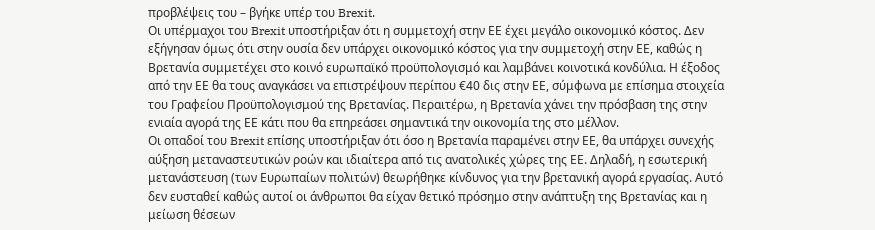προβλέψεις του – βγήκε υπέρ του Brexit.
Οι υπέρμαχοι του Brexit υποστήριξαν ότι η συμμετοχή στην ΕΕ έχει μεγάλο οικονομικό κόστος. Δεν εξήγησαν όμως ότι στην ουσία δεν υπάρχει οικονομικό κόστος για την συμμετοχή στην ΕΕ, καθώς η Βρετανία συμμετέχει στο κοινό ευρωπαϊκό προϋπολογισμό και λαμβάνει κοινοτικά κονδύλια. Η έξοδος από την ΕΕ θα τους αναγκάσει να επιστρέψουν περίπου €40 δις στην ΕΕ, σύμφωνα με επίσημα στοιχεία του Γραφείου Προϋπολογισμού της Βρετανίας. Περαιτέρω, η Βρετανία χάνει την πρόσβαση της στην ενιαία αγορά της ΕΕ κάτι που θα επηρεάσει σημαντικά την οικονομία της στο μέλλον.
Οι οπαδοί του Brexit επίσης υποστήριξαν ότι όσο η Βρετανία παραμένει στην ΕΕ, θα υπάρχει συνεχής αύξηση μεταναστευτικών ροών και ιδιαίτερα από τις ανατολικές χώρες της ΕΕ. Δηλαδή, η εσωτερική μετανάστευση (των Ευρωπαίων πολιτών) θεωρήθηκε κίνδυνος για την βρετανική αγορά εργασίας. Αυτό δεν ευσταθεί καθώς αυτοί οι άνθρωποι θα είχαν θετικό πρόσημο στην ανάπτυξη της Βρετανίας και η μείωση θέσεων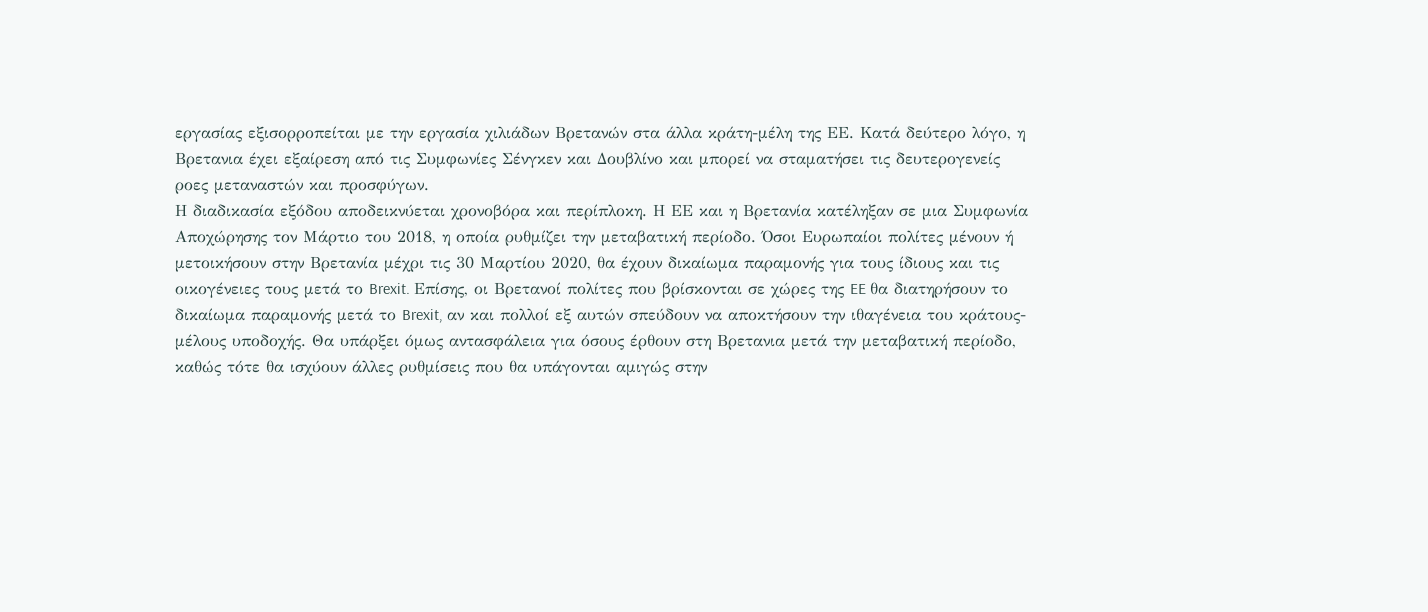εργασίας εξισορροπείται με την εργασία χιλιάδων Βρετανών στα άλλα κράτη-μέλη της ΕΕ. Κατά δεύτερο λόγο, η Βρετανια έχει εξαίρεση από τις Συμφωνίες Σένγκεν και Δουβλίνο και μπορεί να σταματήσει τις δευτερογενείς ροες μεταναστών και προσφύγων.
Η διαδικασία εξόδου αποδεικνύεται χρονοβόρα και περίπλοκη. Η ΕΕ και η Βρετανία κατέληξαν σε μια Συμφωνία Αποχώρησης τον Μάρτιο του 2018, η οποία ρυθμίζει την μεταβατική περίοδο. Όσοι Ευρωπαίοι πολίτες μένουν ή μετοικήσουν στην Βρετανία μέχρι τις 30 Μαρτίου 2020, θα έχουν δικαίωμα παραμονής για τους ίδιους και τις οικογένειες τους μετά το Brexit. Επίσης, οι Βρετανοί πολίτες που βρίσκονται σε χώρες της EE θα διατηρήσουν το δικαίωμα παραμονής μετά το Brexit, αν και πολλοί εξ αυτών σπεύδουν να αποκτήσουν την ιθαγένεια του κράτους-μέλους υποδοχής. Θα υπάρξει όμως αντασφάλεια για όσους έρθουν στη Βρετανια μετά την μεταβατική περίοδο, καθώς τότε θα ισχύουν άλλες ρυθμίσεις που θα υπάγονται αμιγώς στην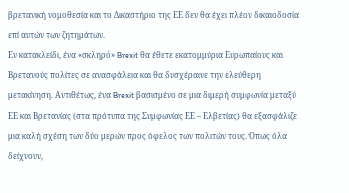βρετανική νομοθεσία και το Δικαστήριο της ΕΕ δεν θα έχει πλέον δικαιοδοσία επί αυτών των ζητημάτων.
Εν κατακλείδι, ένα «σκληρó» Brexit θα έθετε εκατομμύρια Eυρωπαίους και Βρετανούς πολίτες σε ανασφάλεια και θα δυσχέραινε την ελεύθερη μετακίνηση. Αντιθέτως, ένα Brexit βασισμένο σε μια διμερή συμφωνία μεταξύ ΕΕ και Βρετανίας (στα πρότυπα της Συμφωνίας ΕΕ – Ελβετίας) θα εξασφάλιζε μια καλή σχέση των δύο μερών προς όφελος των πολιτών τους. Όπως όλα δείχνουν,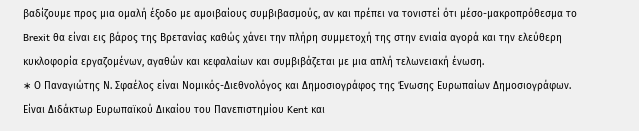βαδίζουμε προς μια ομαλή έξοδο με αμοιβαίους συμβιβασμούς, αν και πρέπει να τονιστεί ότι μέσο-μακροπρόθεσμα το Brexit θα είναι εις βάρος της Βρετανίας καθώς χάνει την πλήρη συμμετοχή της στην ενιαία αγορά και την ελεύθερη κυκλοφορία εργαζομένων, αγαθών και κεφαλαίων και συμβιβάζεται με μια απλή τελωνειακή ένωση.
∗ Ο Παναγιώτης Ν. Σφαέλος είναι Νομικός-Διεθνολόγος και Δημοσιογράφος της Ένωσης Ευρωπαίων Δημοσιογράφων. Είναι Διδάκτωρ Ευρωπαϊκού Δικαίου του Πανεπιστημίου Kent και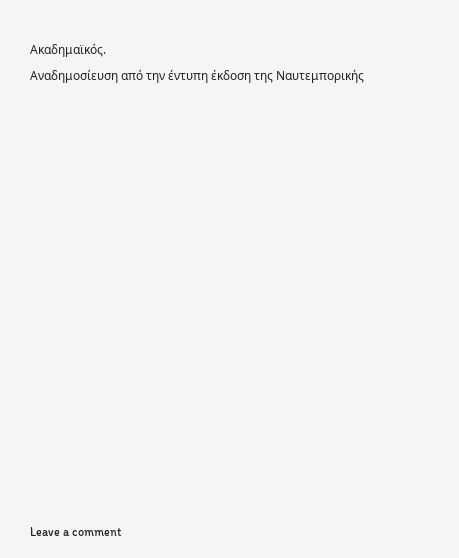Ακαδημαϊκός.
Αναδημοσίευση από την έντυπη έκδοση της Ναυτεμπορικής
















Leave a comment